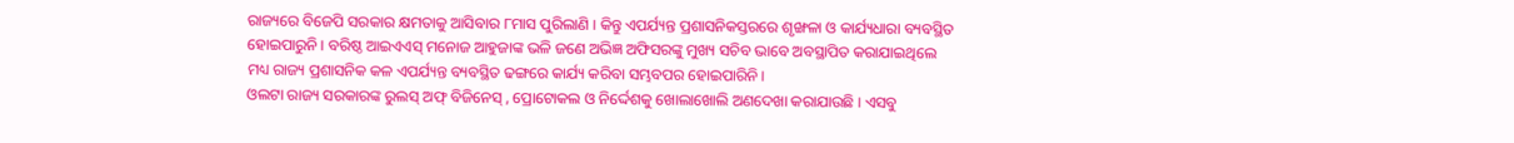ରାଜ୍ୟରେ ବିଜେପି ସରକାର କ୍ଷମତାକୁ ଆସିବାର ୮ମାସ ପୁରିଲାଣି । କିନ୍ତୁ ଏପର୍ଯ୍ୟନ୍ତ ପ୍ରଶାସନିକସ୍ତରରେ ଶୃଙ୍ଖଳା ଓ କାର୍ଯ୍ୟଧାରା ବ୍ୟବସ୍ଥିତ ହୋଇପାରୁନି । ବରିଷ୍ଠ ଆଇଏଏସ୍ ମନୋଜ ଆହୁଜାଙ୍କ ଭଳି ଜଣେ ଅଭିଜ୍ଞ ଅଫିସରଙ୍କୁ ମୁଖ୍ୟ ସଚିବ ଭାବେ ଅବସ୍ଥାପିତ କରାଯାଇଥିଲେ ମଧ୍ୟ ରାଜ୍ୟ ପ୍ରଶାସନିକ କଳ ଏପର୍ଯ୍ୟନ୍ତ ବ୍ୟବସ୍ଥିତ ଢଙ୍ଗରେ କାର୍ଯ୍ୟ କରିବା ସମ୍ଭବପର ହୋଇପାରିନି।
ଓଲଟା ରାଜ୍ୟ ସରକାରଙ୍କ ରୁଲସ୍ ଅଫ୍ ବିଜିନେସ୍ , ପ୍ରୋଟୋକଲ ଓ ନିର୍ଦ୍ଦେଶକୁ ଖୋଲାଖୋଲି ଅଣଦେଖା କରାଯାଉଛି । ଏସବୁ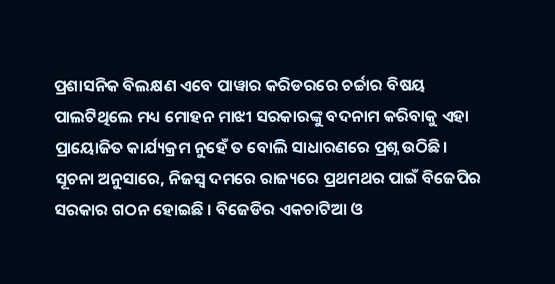ପ୍ରଶାସନିକ ବିଲକ୍ଷଣ ଏବେ ପାୱାର କରିଡରରେ ଚର୍ଚ୍ଚାର ବିଷୟ ପାଲଟିଥିଲେ ମଧ୍ୟ ମୋହନ ମାଝୀ ସରକାରଙ୍କୁ ବଦନାମ କରିବାକୁ ଏହା ପ୍ରାୟୋଜିତ କାର୍ଯ୍ୟକ୍ରମ ନୁହେଁ ତ ବୋଲି ସାଧାରଣରେ ପ୍ରଶ୍ନ ଉଠିଛି।
ସୂଚନା ଅନୁସାରେ, ନିଜସ୍ୱ ଦମରେ ରାଜ୍ୟରେ ପ୍ରଥମଥର ପାଇଁ ବିଜେପିର ସରକାର ଗଠନ ହୋଇଛି । ବିଜେଡିର ଏକଚାଟିଆ ଓ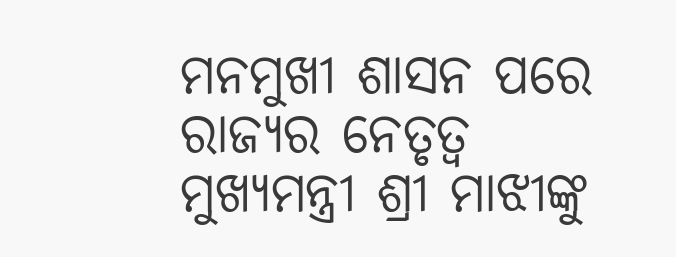ମନମୁଖୀ ଶାସନ ପରେ ରାଜ୍ୟର ନେତୃତ୍ୱ ମୁଖ୍ୟମନ୍ତ୍ରୀ ଶ୍ରୀ ମାଝୀଙ୍କୁ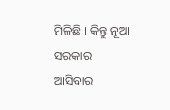ମିଳିଛି । କିନ୍ତୁ ନୂଆ ସରକାର ଆସିବାର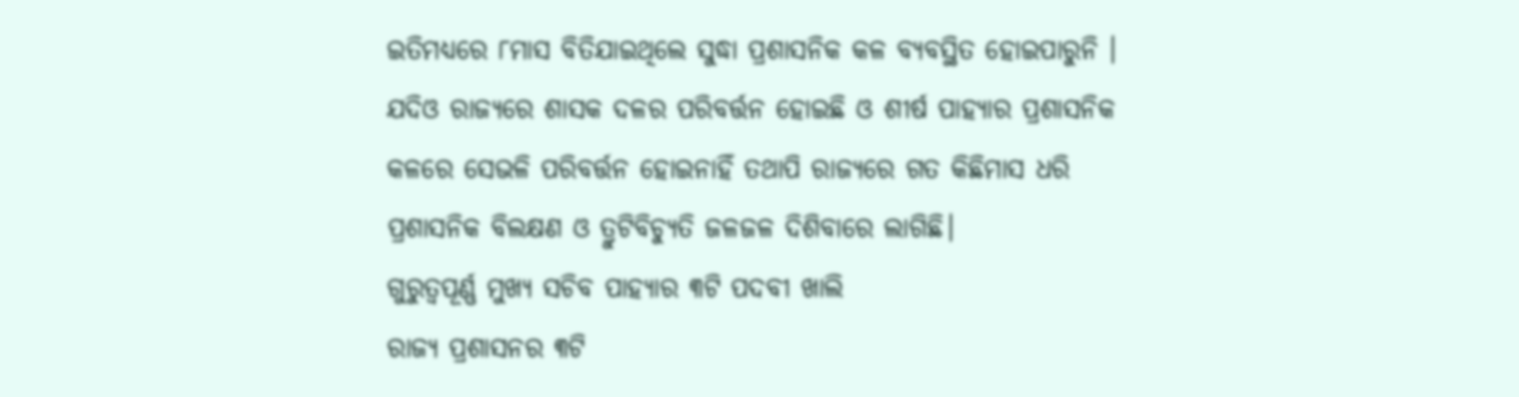ଇତିମଧ୍ୟରେ ୮ମାସ ବିତିଯାଇଥିଲେ ସୁଦ୍ଧା ପ୍ରଶାସନିକ କଳ ବ୍ୟବସ୍ଥିତ ହୋଇପାରୁନି । ଯଦିଓ ରାଜ୍ୟରେ ଶାସକ ଦଳର ପରିବର୍ତ୍ତନ ହୋଇଛି ଓ ଶୀର୍ଷ ପାହ୍ୟାର ପ୍ରଶାସନିକ କଳରେ ସେଭଳି ପରିବର୍ତ୍ତନ ହୋଇନାହିଁ ତଥାପି ରାଜ୍ୟରେ ଗତ କିଛିମାସ ଧରି ପ୍ରଶାସନିକ ବିଲକ୍ଷଣ ଓ ତ୍ରୁଟିବିଚ୍ୟୁତି ଜଳଜଳ ଦିଶିବାରେ ଲାଗିଛି।
ଗୁରୁତ୍ୱପୂର୍ଣ୍ଣ ମୁଖ୍ୟ ସଚିବ ପାହ୍ୟାର ୩ଟି ପଦବୀ ଖାଲି
ରାଜ୍ୟ ପ୍ରଶାସନର ୩ଟି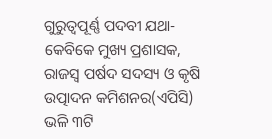ଗୁରୁତ୍ୱପୂର୍ଣ୍ଣ ପଦବୀ ଯଥା- କେବିକେ ମୁଖ୍ୟ ପ୍ରଶାସକ, ରାଜସ୍ୱ ପର୍ଷଦ ସଦସ୍ୟ ଓ କୃଷି ଉତ୍ପାଦନ କମିଶନର(ଏପିସି) ଭଳି ୩ଟି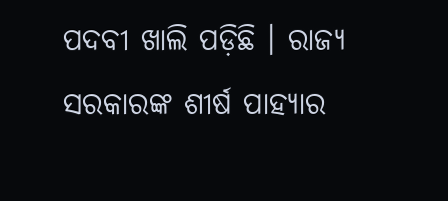ପଦବୀ ଖାଲି ପଡ଼ିଛି । ରାଜ୍ୟ ସରକାରଙ୍କ ଶୀର୍ଷ ପାହ୍ୟାର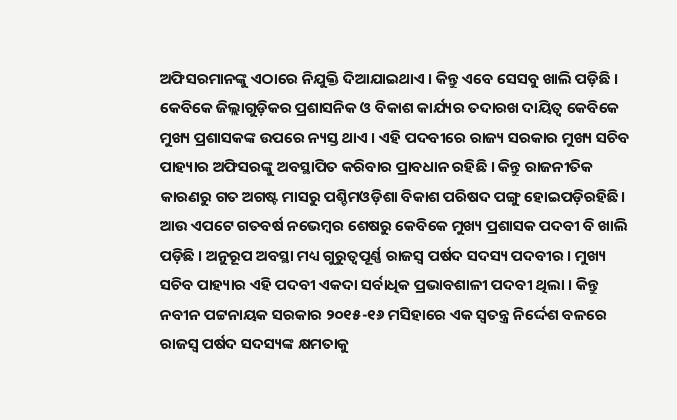ଅଫିସରମାନଙ୍କୁ ଏଠାରେ ନିଯୁକ୍ତି ଦିଆଯାଇଥାଏ । କିନ୍ତୁ ଏବେ ସେସବୁ ଖାଲି ପଡ଼ିଛି । କେବିକେ ଜିଲ୍ଲାଗୁଡ଼ିକର ପ୍ରଶାସନିକ ଓ ବିକାଶ କାର୍ଯ୍ୟର ତଦାରଖ ଦାୟିତ୍ୱ କେବିକେ ମୁଖ୍ୟ ପ୍ରଶାସକଙ୍କ ଉପରେ ନ୍ୟସ୍ତ ଥାଏ । ଏହି ପଦବୀରେ ରାଜ୍ୟ ସରକାର ମୁଖ୍ୟ ସଚିବ ପାହ୍ୟାର ଅଫିସରଙ୍କୁ ଅବସ୍ଥାପିତ କରିବାର ପ୍ରାବଧାନ ରହିଛି । କିନ୍ତୁ ରାଜନୀତିକ କାରଣରୁ ଗତ ଅଗଷ୍ଟ ମାସରୁ ପଶ୍ଚିମଓଡ଼ିଶା ବିକାଶ ପରିଷଦ ପଙ୍ଗୁ ହୋଇପଡ଼ିରହିଛି।
ଆଉ ଏପଟେ ଗତବର୍ଷ ନଭେମ୍ବର ଶେଷରୁ କେବିକେ ମୁଖ୍ୟ ପ୍ରଶାସକ ପଦବୀ ବି ଖାଲି ପଡ଼ିଛି । ଅନୁରୂପ ଅବସ୍ଥା ମଧ୍ୟ ଗୁରୁତ୍ୱପୂର୍ଣ୍ଣ ରାଜସ୍ୱ ପର୍ଷଦ ସଦସ୍ୟ ପଦବୀର । ମୁଖ୍ୟ ସଚିବ ପାହ୍ୟାର ଏହି ପଦବୀ ଏକଦା ସର୍ବାଧିକ ପ୍ରଭାବଶାଳୀ ପଦବୀ ଥିଲା । କିନ୍ତୁ ନବୀନ ପଟ୍ଟନାୟକ ସରକାର ୨୦୧୫-୧୬ ମସିହାରେ ଏକ ସ୍ୱତନ୍ତ୍ର ନିର୍ଦ୍ଦେଶ ବଳରେ ରାଜସ୍ୱ ପର୍ଷଦ ସଦସ୍ୟଙ୍କ କ୍ଷମତାକୁ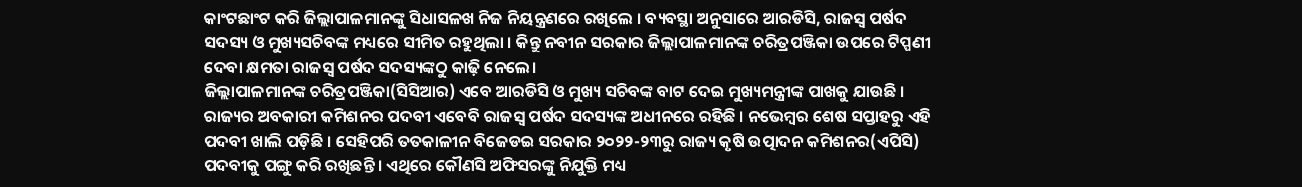କାଂଟଛାଂଟ କରି ଜିଲ୍ଲାପାଳମାନଙ୍କୁ ସିଧାସଳଖ ନିଜ ନିୟନ୍ତ୍ରଣରେ ରଖିଲେ । ବ୍ୟବସ୍ଥା ଅନୁସାରେ ଆରଡିସି, ରାଜସ୍ୱ ପର୍ଷଦ ସଦସ୍ୟ ଓ ମୁଖ୍ୟସଚିବଙ୍କ ମଧ୍ୟରେ ସୀମିତ ରହୁଥିଲା । କିନ୍ତୁ ନବୀନ ସରକାର ଜିଲ୍ଲାପାଳମାନଙ୍କ ଚରିତ୍ରପଞ୍ଜିକା ଉପରେ ଟିପ୍ପଣୀ ଦେବା କ୍ଷମତା ରାଜସ୍ୱ ପର୍ଷଦ ସଦସ୍ୟଙ୍କଠୁ କାଢ଼ି ନେଲେ।
ଜିଲ୍ଲାପାଳମାନଙ୍କ ଚରିତ୍ରପଞ୍ଜିକା(ସିସିଆର) ଏବେ ଆରଡିସି ଓ ମୁଖ୍ୟ ସଚିବଙ୍କ ବାଟ ଦେଇ ମୁଖ୍ୟମନ୍ତ୍ରୀଙ୍କ ପାଖକୁ ଯାଉଛି । ରାଜ୍ୟର ଅବକାରୀ କମିଶନର ପଦବୀ ଏବେବି ରାଜସ୍ୱ ପର୍ଷଦ ସଦସ୍ୟଙ୍କ ଅଧୀନରେ ରହିଛି । ନଭେମ୍ବର ଶେଷ ସପ୍ତାହରୁ ଏହି ପଦବୀ ଖାଲି ପଡ଼ିଛି । ସେହିପରି ତତକାଳୀନ ବିଜେଡଇ ସରକାର ୨୦୨୨-୨୩ରୁ ରାଜ୍ୟ କୃଷି ଉତ୍ପାଦନ କମିଶନର(ଏପିସି) ପଦବୀକୁ ପଙ୍ଗୁ କରି ରଖିଛନ୍ତି । ଏଥିରେ କୌଣସି ଅଫିସରଙ୍କୁ ନିଯୁକ୍ତି ମଧ୍ୟ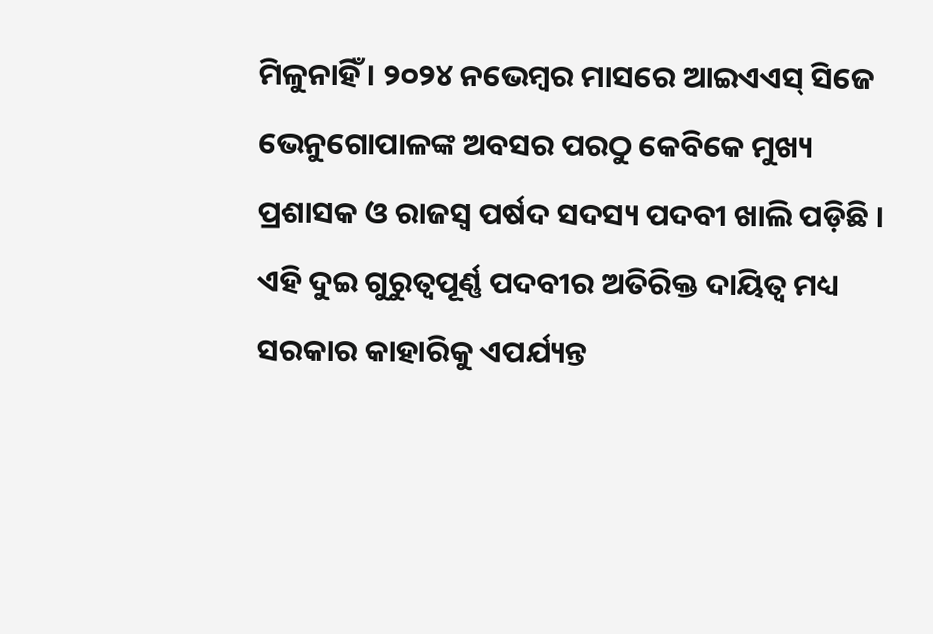ମିଳୁନାହିଁ । ୨୦୨୪ ନଭେମ୍ବର ମାସରେ ଆଇଏଏସ୍ ସିଜେ ଭେନୁଗୋପାଳଙ୍କ ଅବସର ପରଠୁ କେବିକେ ମୁଖ୍ୟ ପ୍ରଶାସକ ଓ ରାଜସ୍ୱ ପର୍ଷଦ ସଦସ୍ୟ ପଦବୀ ଖାଲି ପଡ଼ିଛି । ଏହି ଦୁଇ ଗୁରୁତ୍ୱପୂର୍ଣ୍ଣ ପଦବୀର ଅତିରିକ୍ତ ଦାୟିତ୍ୱ ମଧ୍ୟ ସରକାର କାହାରିକୁ ଏପର୍ଯ୍ୟନ୍ତ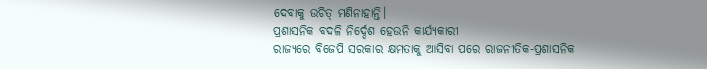ଦେବାକୁ ଉଚିତ୍ ମଣିନାହାନ୍ତି।
ପ୍ରଶାସନିକ ବଦଳି ନିର୍ଦ୍ଦେଶ ହେଉନି କାର୍ଯ୍ୟକାରୀ
ରାଜ୍ୟରେ ବିଜେପି ସରକାର କ୍ଷମତାକୁ ଆସିବା ପରେ ରାଜନୀତିକ-ପ୍ରଶାସନିକ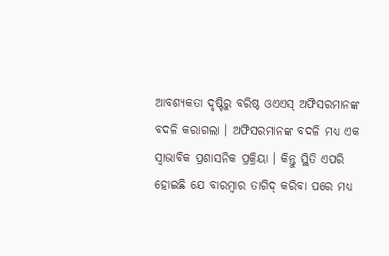ଆବଶ୍ୟକତା ଦୃଷ୍ଟିରୁ ବରିଷ୍ଠ ଓଏଏସ୍ ଅଫିସରମାନଙ୍କ ବଦଳି କରାଗଲା । ଅଫିସରମାନଙ୍କ ବଦଳି ମଧ୍ୟ ଏକ ସ୍ୱାଭାବିକ ପ୍ରଶାସନିକ ପ୍ରକ୍ରିୟା । କିନ୍ତୁ ସ୍ଥିତି ଏପରି ହୋଇଛି ଯେ ବାରମ୍ବାର ତାଗିଦ୍ କରିବା ପରେ ମଧ୍ୟ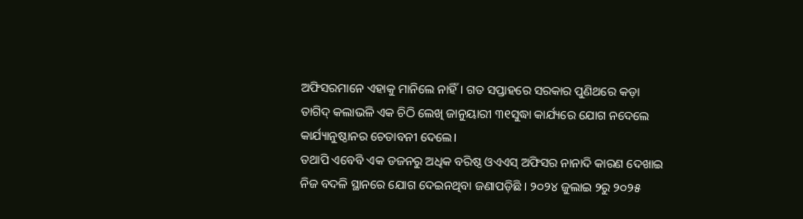ଅଫିସରମାନେ ଏହାକୁ ମାନିଲେ ନାହିଁ । ଗତ ସପ୍ତାହରେ ସରକାର ପୁଣିଥରେ କଡ଼ା ତାଗିଦ୍ କଲାଭଳି ଏକ ଚିଠି ଲେଖି ଜାନୁୟାରୀ ୩୧ସୁଦ୍ଧା କାର୍ଯ୍ୟରେ ଯୋଗ ନଦେଲେ କାର୍ଯ୍ୟାନୁଷ୍ଠାନର ଚେତାବନୀ ଦେଲେ।
ତଥାପି ଏବେବି ଏକ ଡଜନରୁ ଅଧିକ ବରିଷ୍ଠ ଓଏଏସ୍ ଅଫିସର ନାନାଦି କାରଣ ଦେଖାଇ ନିଜ ବଦଳି ସ୍ଥାନରେ ଯୋଗ ଦେଇନଥିବା ଜଣାପଡ଼ିଛି । ୨୦୨୪ ଜୁଲାଇ ୨ରୁ ୨୦୨୫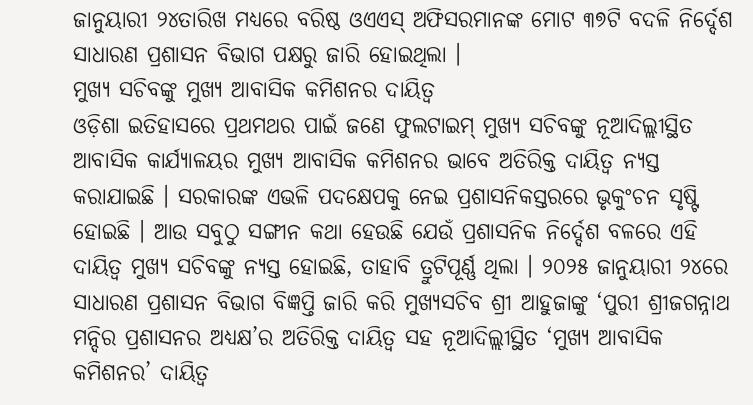ଜାନୁୟାରୀ ୨୪ତାରିଖ ମଧ୍ୟରେ ବରିଷ୍ଠ ଓଏଏସ୍ ଅଫିସରମାନଙ୍କ ମୋଟ ୩୭ଟି ବଦଳି ନିର୍ଦ୍ଦେଶ ସାଧାରଣ ପ୍ରଶାସନ ବିଭାଗ ପକ୍ଷରୁ ଜାରି ହୋଇଥିଲା ।
ମୁଖ୍ୟ ସଚିବଙ୍କୁ ମୁଖ୍ୟ ଆବାସିକ କମିଶନର ଦାୟିତ୍ୱ
ଓଡ଼ିଶା ଇତିହାସରେ ପ୍ରଥମଥର ପାଇଁ ଜଣେ ଫୁଲଟାଇମ୍ ମୁଖ୍ୟ ସଚିବଙ୍କୁ ନୂଆଦିଲ୍ଲୀସ୍ଥିତ ଆବାସିକ କାର୍ଯ୍ୟାଳୟର ମୁଖ୍ୟ ଆବାସିକ କମିଶନର ଭାବେ ଅତିରିକ୍ତ ଦାୟିତ୍ୱ ନ୍ୟସ୍ତ କରାଯାଇଛି । ସରକାରଙ୍କ ଏଭଳି ପଦକ୍ଷେପକୁ ନେଇ ପ୍ରଶାସନିକସ୍ତରରେ ଭୃକୁଂଚନ ସୃଷ୍ଟି ହୋଇଛି । ଆଉ ସବୁଠୁ ସଙ୍ଗୀନ କଥା ହେଉଛି ଯେଉଁ ପ୍ରଶାସନିକ ନିର୍ଦ୍ଦେଶ ବଳରେ ଏହି ଦାୟିତ୍ୱ ମୁଖ୍ୟ ସଚିବଙ୍କୁ ନ୍ୟସ୍ତ ହୋଇଛି, ତାହାବି ତ୍ରୁଟିପୂର୍ଣ୍ଣ ଥିଲା । ୨୦୨୫ ଜାନୁୟାରୀ ୨୪ରେ ସାଧାରଣ ପ୍ରଶାସନ ବିଭାଗ ବିଜ୍ଞପ୍ତି ଜାରି କରି ମୁଖ୍ୟସଚିବ ଶ୍ରୀ ଆହୁଜାଙ୍କୁ ‘ପୁରୀ ଶ୍ରୀଜଗନ୍ନାଥ ମନ୍ଦିର ପ୍ରଶାସନର ଅଧ୍ୟକ୍ଷ’ର ଅତିରିକ୍ତ ଦାୟିତ୍ୱ ସହ ନୂଆଦିଲ୍ଲୀସ୍ଥିତ ‘ମୁଖ୍ୟ ଆବାସିକ କମିଶନର’ ଦାୟିତ୍ୱ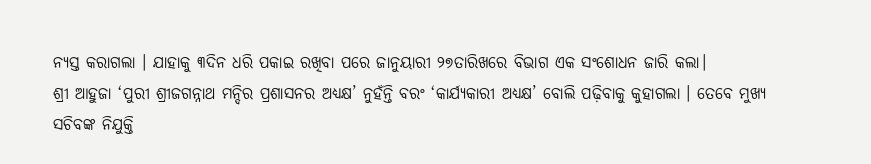ନ୍ୟସ୍ତ କରାଗଲା । ଯାହାକୁ ୩ଦିନ ଧରି ପକାଇ ରଖିବା ପରେ ଜାନୁୟାରୀ ୨୭ତାରିଖରେ ବିଭାଗ ଏକ ସଂଶୋଧନ ଜାରି କଲା।
ଶ୍ରୀ ଆହୁଜା ‘ପୁରୀ ଶ୍ରୀଜଗନ୍ନାଥ ମନ୍ଦିର ପ୍ରଶାସନର ଅଧ୍ୟକ୍ଷ’ ନୁହଁନ୍ତି ବରଂ ‘କାର୍ଯ୍ୟକାରୀ ଅଧ୍ୟକ୍ଷ’ ବୋଲି ପଢ଼ିବାକୁ କୁହାଗଲା । ତେବେ ମୁଖ୍ୟ ସଚିବଙ୍କ ନିଯୁକ୍ତି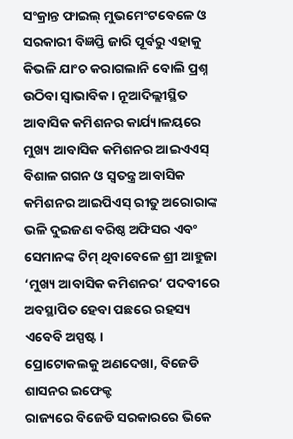ସଂକ୍ରାନ୍ତ ଫାଇଲ୍ ମୁଭମେଂଟବେଳେ ଓ ସରକାରୀ ବିଜ୍ଞପ୍ତି ଜାରି ପୂର୍ବରୁ ଏହାକୁ କିଭଳି ଯାଂଚ କରାଗଲାନି ବୋଲି ପ୍ରଶ୍ନ ଉଠିବା ସ୍ୱାଭାବିକ । ନୂଆଦିଲ୍ଲୀସ୍ଥିତ ଆବାସିକ କମିଶନର କାର୍ଯ୍ୟାଳୟରେ ମୁଖ୍ୟ ଆବାସିକ କମିଶନର ଆଇଏଏସ୍ ବିଶାଳ ଗଗନ ଓ ସ୍ୱତନ୍ତ୍ର ଆବାସିକ କମିଶନର ଆଇପିଏସ୍ ରୀତୁ ଅରୋରାଙ୍କ ଭଳି ଦୁଇଜଣ ବରିଷ୍ଠ ଅଫିସର ଏବଂ ସେମାନଙ୍କ ଟିମ୍ ଥିବାବେଳେ ଶ୍ରୀ ଆହୁଜା ‘ମୁଖ୍ୟ ଆବାସିକ କମିଶନର’ ପଦବୀରେ ଅବସ୍ଥାପିତ ହେବା ପଛରେ ରହସ୍ୟ ଏବେବି ଅସ୍ପଷ୍ଟ।
ପ୍ରୋଟୋକଲକୁ ଅଣଦେଖା, ବିଜେଡି ଶାସନର ଇଫେକ୍ଟ
ରାଜ୍ୟରେ ବିଜେଡି ସରକାରରେ ଭିକେ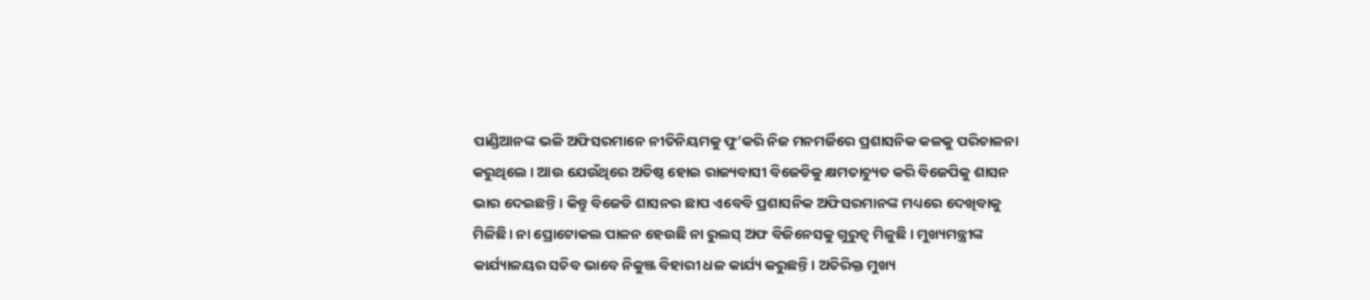ପାଣ୍ଡିଆନଙ୍କ ଭଳି ଅଫିସରମାନେ ନୀତିନିୟମକୁ ଫୁ’କରି ନିଜ ମନମର୍ଜିରେ ପ୍ରଶାସନିକ କଳକୁ ପରିଚାଳନା କରୁଥିଲେ । ଆଉ ଯେଉଁଥିରେ ଅତିଷ୍ଠ ହୋଇ ରାଜ୍ୟବାସୀ ବିଜେଡିକୁ କ୍ଷମତାଚ୍ୟୁତ କରି ବିଜେପିକୁ ଶାସନ ଭାର ଦେଇଛନ୍ତି । କିନ୍ତୁ ବିଜେଡି ଶାସନର ଛାପ ଏବେବି ପ୍ରଶାସନିକ ଅଫିସରମାନଙ୍କ ମଧ୍ୟରେ ଦେଖିବାକୁ ମିଳିଛି। ନା ପ୍ରୋଟୋକଲ ପାଳନ ହେଉଛି ନା ରୁଲସ୍ ଅଫ ବିଜିନେସକୁ ଗୁରୁତ୍ୱ ମିଳୁଛି । ମୁଖ୍ୟମନ୍ତ୍ରୀଙ୍କ କାର୍ଯ୍ୟାଳୟର ସଚିବ ଭାବେ ନିକୁଞ୍ଜ ବିହାରୀ ଧଳ କାର୍ଯ୍ୟ କରୁଛନ୍ତି। ଅତିରିକ୍ତ ମୁଖ୍ୟ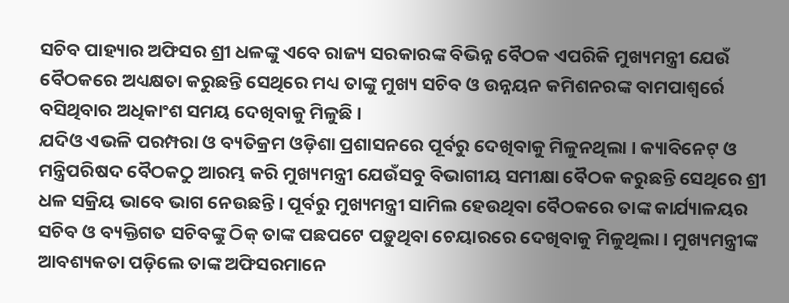ସଚିବ ପାହ୍ୟାର ଅଫିସର ଶ୍ରୀ ଧଳଙ୍କୁ ଏବେ ରାଜ୍ୟ ସରକାରଙ୍କ ବିଭିନ୍ନ ବୈଠକ ଏପରିକି ମୁଖ୍ୟମନ୍ତ୍ରୀ ଯେଉଁ ବୈଠକରେ ଅଧ୍ୟକ୍ଷତା କରୁଛନ୍ତି ସେଥିରେ ମଧ୍ୟ ତାଙ୍କୁ ମୁଖ୍ୟ ସଚିବ ଓ ଉନ୍ନୟନ କମିଶନରଙ୍କ ବାମପାଶ୍ୱର୍ରେ ବସିଥିବାର ଅଧିକାଂଶ ସମୟ ଦେଖିବାକୁ ମିଳୁଛି ।
ଯଦିଓ ଏଭଳି ପରମ୍ପରା ଓ ବ୍ୟତିକ୍ରମ ଓଡ଼ିଶା ପ୍ରଶାସନରେ ପୂର୍ବରୁ ଦେଖିବାକୁ ମିଳୁନଥିଲା । କ୍ୟାବିନେଟ୍ ଓ ମନ୍ତ୍ରିପରିଷଦ ବୈଠକଠୁ ଆରମ୍ଭ କରି ମୁଖ୍ୟମନ୍ତ୍ରୀ ଯେଉଁସବୁ ବିଭାଗୀୟ ସମୀକ୍ଷା ବୈଠକ କରୁଛନ୍ତି ସେଥିରେ ଶ୍ରୀ ଧଳ ସକ୍ରିୟ ଭାବେ ଭାଗ ନେଉଛନ୍ତି । ପୂର୍ବରୁ ମୁଖ୍ୟମନ୍ତ୍ରୀ ସାମିଲ ହେଉଥିବା ବୈଠକରେ ତାଙ୍କ କାର୍ଯ୍ୟାଳୟର ସଚିବ ଓ ବ୍ୟକ୍ତିଗତ ସଚିବଙ୍କୁ ଠିକ୍ ତାଙ୍କ ପଛପଟେ ପଡ଼ୁଥିବା ଚେୟାରରେ ଦେଖିବାକୁ ମିଳୁଥିଲା । ମୁଖ୍ୟମନ୍ତ୍ରୀଙ୍କ ଆବଶ୍ୟକତା ପଡ଼ିଲେ ତାଙ୍କ ଅଫିସରମାନେ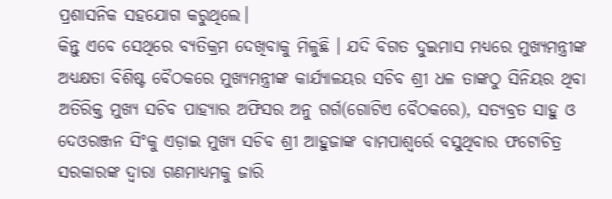ପ୍ରଶାସନିକ ସହଯୋଗ କରୁଥିଲେ।
କିନ୍ତୁ ଏବେ ସେଥିରେ ବ୍ୟତିକ୍ରମ ଦେଖିବାକୁ ମିଳୁଛି । ଯଦି ବିଗତ ଦୁଇମାସ ମଧ୍ୟରେ ମୁଖ୍ୟମନ୍ତ୍ରୀଙ୍କ ଅଧ୍ୟକ୍ଷତା ବିଶିଷ୍ଟ ବୈଠକରେ ମୁଖ୍ୟମନ୍ତ୍ରୀଙ୍କ କାର୍ଯ୍ୟାଳୟର ସଚିବ ଶ୍ରୀ ଧଳ ତାଙ୍କଠୁ ସିନିୟର ଥିବା ଅତିରିକ୍ତ ମୁଖ୍ୟ ସଚିବ ପାହ୍ୟାର ଅଫିସର ଅନୁ ଗର୍ଗ(ଗୋଟିଏ ବୈଠକରେ), ସତ୍ୟବ୍ରତ ସାହୁ ଓ ଦେଓରଞ୍ଜନ ସିଂକୁ ଏଡ଼ାଇ ମୁଖ୍ୟ ସଚିବ ଶ୍ରୀ ଆହୁଜାଙ୍କ ବାମପାଶ୍ୱର୍ରେ ବସୁଥିବାର ଫଟୋଚିତ୍ର ସରକାରଙ୍କ ଦ୍ୱାରା ଗଣମାଧ୍ୟମକୁ ଜାରି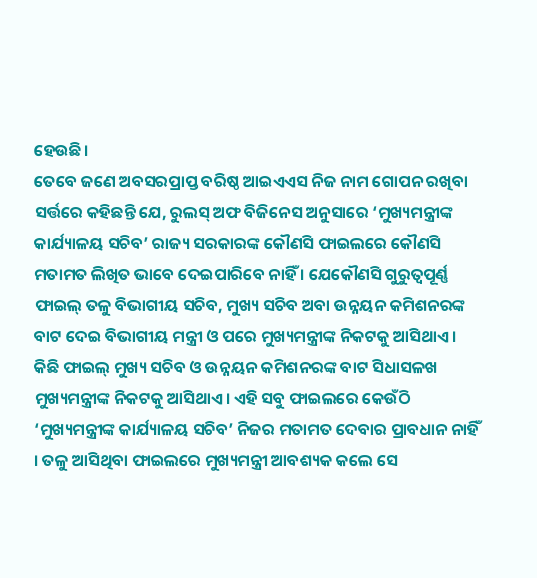ହେଉଛି।
ତେବେ ଜଣେ ଅବସରପ୍ରାପ୍ତ ବରିଷ୍ଠ ଆଇଏଏସ ନିଜ ନାମ ଗୋପନ ରଖିବା ସର୍ତ୍ତରେ କହିଛନ୍ତି ଯେ, ରୁଲସ୍ ଅଫ ବିଜିନେସ ଅନୁସାରେ ‘ମୁଖ୍ୟମନ୍ତ୍ରୀଙ୍କ କାର୍ଯ୍ୟାଳୟ ସଚିବ’ ରାଜ୍ୟ ସରକାରଙ୍କ କୌଣସି ଫାଇଲରେ କୌଣସି ମତାମତ ଲିଖିତ ଭାବେ ଦେଇପାରିବେ ନାହିଁ । ଯେକୌଣସି ଗୁରୁତ୍ୱପୂର୍ଣ୍ଣ ଫାଇଲ୍ ତଳୁ ବିଭାଗୀୟ ସଚିବ, ମୁଖ୍ୟ ସଚିବ ଅବା ଉନ୍ନୟନ କମିଶନରଙ୍କ ବାଟ ଦେଇ ବିଭାଗୀୟ ମନ୍ତ୍ରୀ ଓ ପରେ ମୁଖ୍ୟମନ୍ତ୍ରୀଙ୍କ ନିକଟକୁ ଆସିଥାଏ । କିଛି ଫାଇଲ୍ ମୁଖ୍ୟ ସଚିବ ଓ ଉନ୍ନୟନ କମିଶନରଙ୍କ ବାଟ ସିଧାସଳଖ ମୁଖ୍ୟମନ୍ତ୍ରୀଙ୍କ ନିକଟକୁ ଆସିଥାଏ। ଏହି ସବୁ ଫାଇଲରେ କେଉଁଠି ‘ମୁଖ୍ୟମନ୍ତ୍ରୀଙ୍କ କାର୍ଯ୍ୟାଳୟ ସଚିବ’ ନିଜର ମତାମତ ଦେବାର ପ୍ରାବଧାନ ନାହିଁ । ତଳୁ ଆସିଥିବା ଫାଇଲରେ ମୁଖ୍ୟମନ୍ତ୍ରୀ ଆବଶ୍ୟକ କଲେ ସେ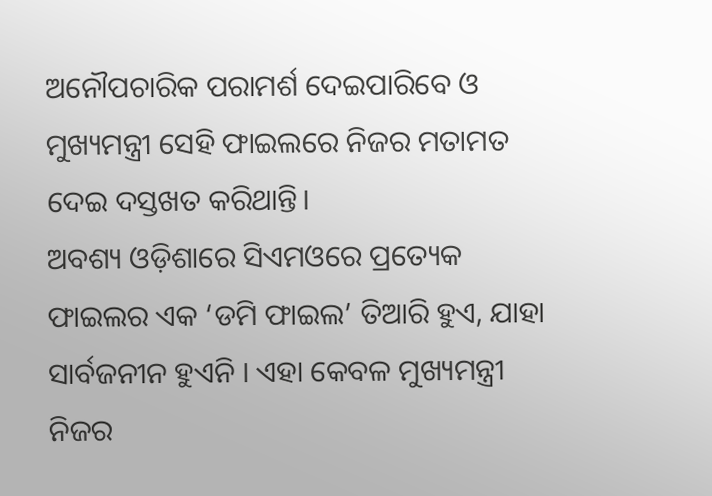ଅନୌପଚାରିକ ପରାମର୍ଶ ଦେଇପାରିବେ ଓ ମୁଖ୍ୟମନ୍ତ୍ରୀ ସେହି ଫାଇଲରେ ନିଜର ମତାମତ ଦେଇ ଦସ୍ତଖତ କରିଥାନ୍ତି।
ଅବଶ୍ୟ ଓଡ଼ିଶାରେ ସିଏମଓରେ ପ୍ରତ୍ୟେକ ଫାଇଲର ଏକ ‘ଡମି ଫାଇଲ’ ତିଆରି ହୁଏ, ଯାହା ସାର୍ବଜନୀନ ହୁଏନି । ଏହା କେବଳ ମୁଖ୍ୟମନ୍ତ୍ରୀ ନିଜର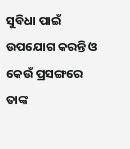ସୁବିଧା ପାଇଁ ଉପଯୋଗ କରନ୍ତି ଓ କେଉଁ ପ୍ରସଙ୍ଗରେ ତାଙ୍କ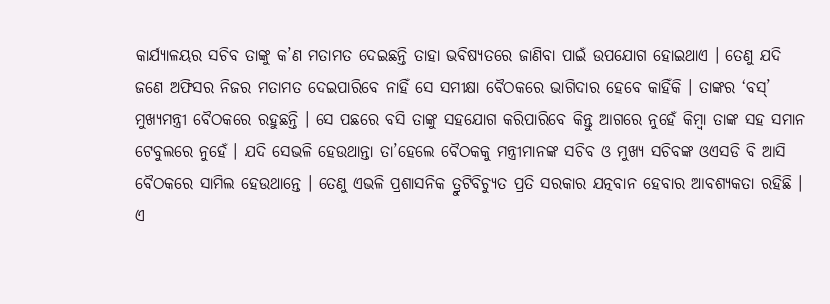କାର୍ଯ୍ୟାଳୟର ସଚିବ ତାଙ୍କୁ କ’ଣ ମତାମତ ଦେଇଛନ୍ତି ତାହା ଭବିଷ୍ୟତରେ ଜାଣିବା ପାଇଁ ଉପଯୋଗ ହୋଇଥାଏ । ତେଣୁ ଯଦି ଜଣେ ଅଫିସର ନିଜର ମତାମତ ଦେଇପାରିବେ ନାହିଁ ସେ ସମୀକ୍ଷା ବୈଠକରେ ଭାଗିଦାର ହେବେ କାହିଁକି । ତାଙ୍କର ‘ବସ୍’ ମୁଖ୍ୟମନ୍ତ୍ରୀ ବୈଠକରେ ରହୁଛନ୍ତି । ସେ ପଛରେ ବସି ତାଙ୍କୁ ସହଯୋଗ କରିପାରିବେ କିନ୍ତୁ ଆଗରେ ନୁହେଁ କିମ୍ବା ତାଙ୍କ ସହ ସମାନ ଟେବୁଲରେ ନୁହେଁ । ଯଦି ସେଭଳି ହେଉଥାନ୍ତା ତା’ହେଲେ ବୈଠକକୁ ମନ୍ତ୍ରୀମାନଙ୍କ ସଚିବ ଓ ମୁଖ୍ୟ ସଚିବଙ୍କ ଓଏସଡି ବି ଆସି ବୈଠକରେ ସାମିଲ ହେଉଥାନ୍ତେ । ତେଣୁ ଏଭଳି ପ୍ରଶାସନିକ ତ୍ରୁଟିବିଚ୍ୟୁତ ପ୍ରତି ସରକାର ଯତ୍ନବାନ ହେବାର ଆବଶ୍ୟକତା ରହିଛି ।
ଏ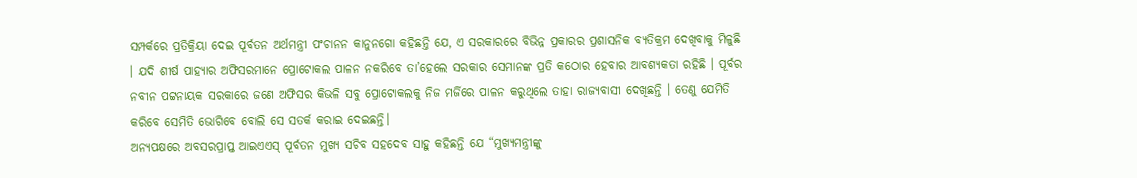ସମ୍ପର୍କରେ ପ୍ରତିକ୍ରିୟା ଦେଇ ପୂର୍ବତନ ଅର୍ଥମନ୍ତ୍ରୀ ପଂଚାନନ କାନୁନଗୋ କହିଛନ୍ତି ଯେ, ଏ ସରକାରରେ ବିଭିନ୍ନ ପ୍ରକାରର ପ୍ରଶାସନିକ ବ୍ୟତିକ୍ରମ ଦେଖିବାକୁ ମିଳୁଛି । ଯଦି ଶୀର୍ଷ ପାହ୍ୟାର ଅଫିସରମାନେ ପ୍ରୋଟୋକଲ ପାଳନ ନକରିବେ ତା’ହେଲେ ସରକାର ସେମାନଙ୍କ ପ୍ରତି କଠୋର ହେବାର ଆବଶ୍ୟକତା ରହିଛି । ପୂର୍ବର ନବୀନ ପଟ୍ଟନାୟକ ସରକାରେ ଜଣେ ଅଫିସର କିଭଳି ସବୁ ପ୍ରୋଟୋକଲକୁ ନିଜ ମର୍ଜିରେ ପାଳନ କରୁଥିଲେ ତାହା ରାଜ୍ୟବାସୀ ଦେଖିଛନ୍ତି । ତେଣୁ ଯେମିତି କରିବେ ସେମିତି ଭୋଗିବେ ବୋଲି ସେ ସତର୍କ କରାଇ ଦେଇଛନ୍ତି।
ଅନ୍ୟପକ୍ଷରେ ଅବସରପ୍ରାପ୍ତ ଆଇଏଏସ୍ ପୂର୍ବତନ ମୁଖ୍ୟ ସଚିବ ସହଦେବ ସାହୁ କହିଛନ୍ତି ଯେ “ମୁଖ୍ୟମନ୍ତ୍ରୀଙ୍କୁ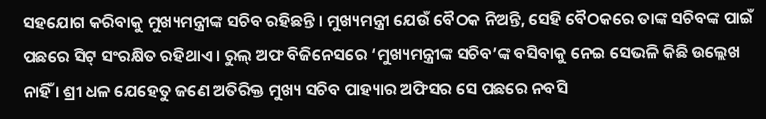ସହଯୋଗ କରିବାକୁ ମୁଖ୍ୟମନ୍ତ୍ରୀଙ୍କ ସଚିବ ରହିଛନ୍ତି । ମୁଖ୍ୟମନ୍ତ୍ରୀ ଯେଉଁ ବୈଠକ ନିଅନ୍ତି, ସେହି ବୈଠକରେ ତାଙ୍କ ସଚିବଙ୍କ ପାଇଁ ପଛରେ ସିଟ୍ ସଂରକ୍ଷିତ ରହିଥାଏ । ରୁଲ୍ ଅଫ ବିଜିନେସରେ ‘ମୁଖ୍ୟମନ୍ତ୍ରୀଙ୍କ ସଚିବ’ଙ୍କ ବସିବାକୁ ନେଇ ସେଭଳି କିଛି ଉଲ୍ଲେଖ ନାହିଁ । ଶ୍ରୀ ଧଳ ଯେହେତୁ ଜଣେ ଅତିରିକ୍ତ ମୁଖ୍ୟ ସଚିବ ପାହ୍ୟାର ଅଫିସର ସେ ପଛରେ ନବସି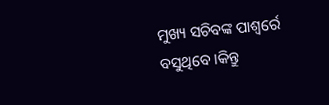ମୁଖ୍ୟ ସଚିବଙ୍କ ପାଶ୍ୱର୍ରେ ବସୁଥିବେ ।କିନ୍ତୁ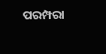ପରମ୍ପରା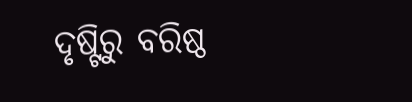ଦୃଷ୍ଟିରୁ ବରିଷ୍ଠ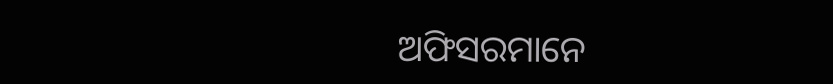ଅଫିସରମାନେ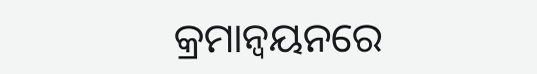କ୍ରମାନ୍ୱୟନରେ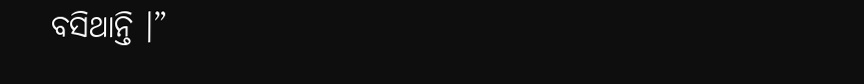ବସିଥାନ୍ତି ।”